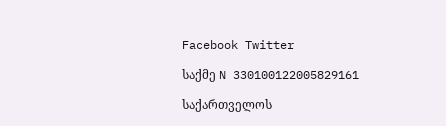Facebook Twitter

საქმე N 330100122005829161

საქართველოს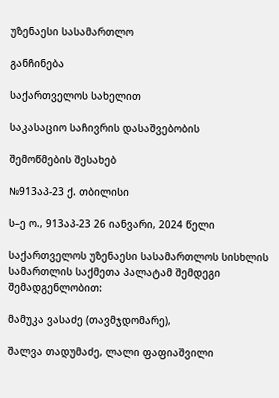უზენაესი სასამართლო

განჩინება

საქართველოს სახელით

საკასაციო საჩივრის დასაშვებობის

შემოწმების შესახებ

№913აპ-23 ქ. თბილისი

ს–ე ო., 913აპ-23 26 იანვარი, 2024 წელი

საქართველოს უზენაესი სასამართლოს სისხლის სამართლის საქმეთა პალატამ შემდეგი შემადგენლობით:

მამუკა ვასაძე (თავმჯდომარე),

შალვა თადუმაძე, ლალი ფაფიაშვილი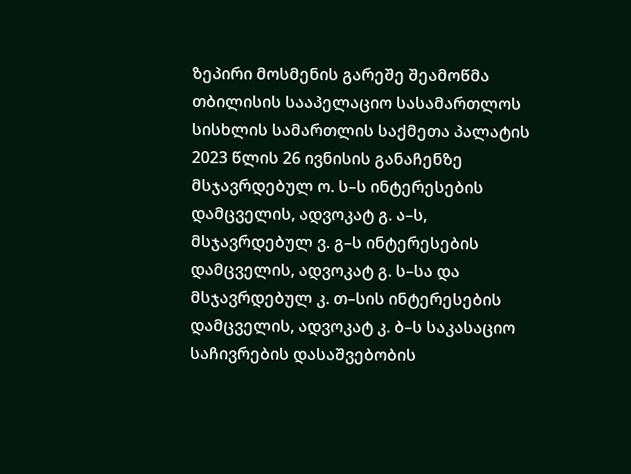ზეპირი მოსმენის გარეშე შეამოწმა თბილისის სააპელაციო სასამართლოს სისხლის სამართლის საქმეთა პალატის 2023 წლის 26 ივნისის განაჩენზე მსჯავრდებულ ო. ს–ს ინტერესების დამცველის, ადვოკატ გ. ა–ს, მსჯავრდებულ ვ. გ–ს ინტერესების დამცველის, ადვოკატ გ. ს–სა და მსჯავრდებულ კ. თ–სის ინტერესების დამცველის, ადვოკატ კ. ბ–ს საკასაციო საჩივრების დასაშვებობის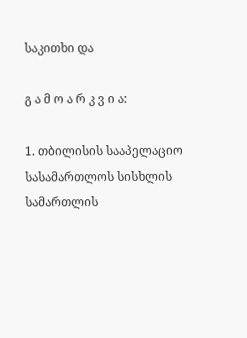საკითხი და

გ ა მ ო ა რ კ ვ ი ა:

1. თბილისის სააპელაციო სასამართლოს სისხლის სამართლის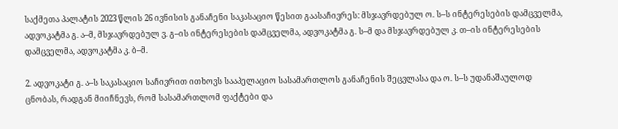საქმეთა პალატის 2023 წლის 26 ივნისის განაჩენი საკასაციო წესით გაასაჩივრეს: მსჯავრდებულ ო. ს–ს ინტერესების დამცველმა, ადვოკატმა გ. ა–მ, მსჯავრდებულ ვ. გ–ის ინტერესების დამცველმა, ადვოკატმა გ. ს–მ და მსჯავრდებულ კ. თ–ის ინტერესების დამცველმა, ადვოკატმა კ. ბ–მ.

2. ადვოკატი გ. ა–ს საკასაციო საჩივრით ითხოვს სააპელაციო სასამართლოს განაჩენის შეცვლასა და ო. ს–ს უდანაშაულოდ ცნობას, რადგან მიიჩნევს, რომ სასამართლომ ფაქტები და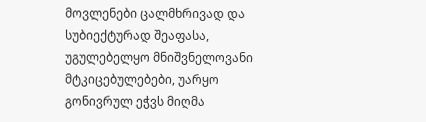მოვლენები ცალმხრივად და სუბიექტურად შეაფასა, უგულებელყო მნიშვნელოვანი მტკიცებულებები, უარყო გონივრულ ეჭვს მიღმა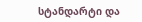სტანდარტი და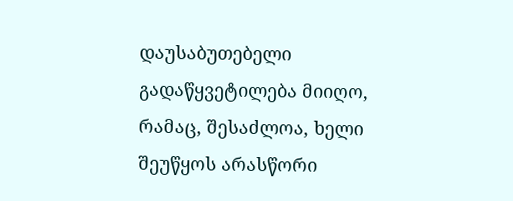დაუსაბუთებელი გადაწყვეტილება მიიღო, რამაც, შესაძლოა, ხელი შეუწყოს არასწორი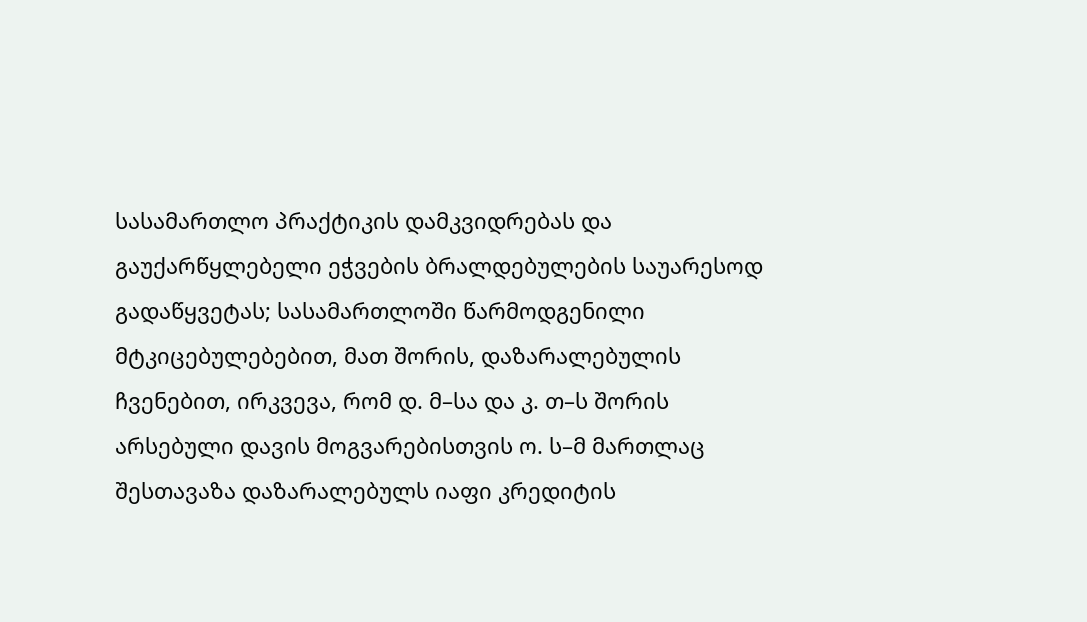სასამართლო პრაქტიკის დამკვიდრებას და გაუქარწყლებელი ეჭვების ბრალდებულების საუარესოდ გადაწყვეტას; სასამართლოში წარმოდგენილი მტკიცებულებებით, მათ შორის, დაზარალებულის ჩვენებით, ირკვევა, რომ დ. მ–სა და კ. თ–ს შორის არსებული დავის მოგვარებისთვის ო. ს–მ მართლაც შესთავაზა დაზარალებულს იაფი კრედიტის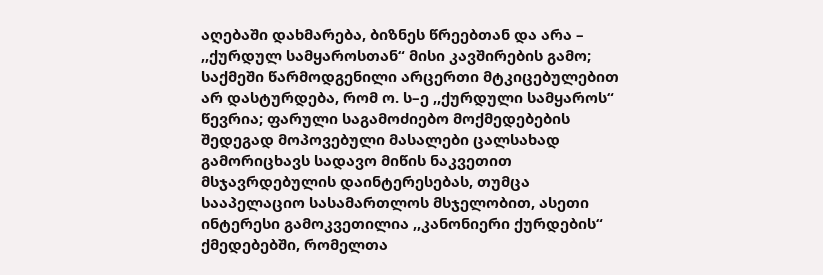აღებაში დახმარება, ბიზნეს წრეებთან და არა – ,,ქურდულ სამყაროსთან“ მისი კავშირების გამო; საქმეში წარმოდგენილი არცერთი მტკიცებულებით არ დასტურდება, რომ ო. ს–ე ,,ქურდული სამყაროს“ წევრია; ფარული საგამოძიებო მოქმედებების შედეგად მოპოვებული მასალები ცალსახად გამორიცხავს სადავო მიწის ნაკვეთით მსჯავრდებულის დაინტერესებას, თუმცა სააპელაციო სასამართლოს მსჯელობით, ასეთი ინტერესი გამოკვეთილია ,,კანონიერი ქურდების“ ქმედებებში, რომელთა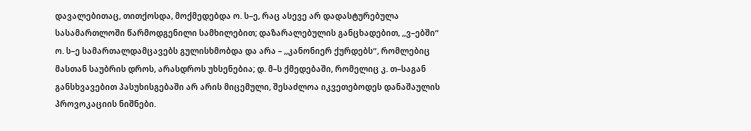დავალებითაც, თითქოსდა, მოქმედებდა ო. ს–ე, რაც ასევე არ დადასტურებულა სასამართლოში წარმოდგენილი სამხილებით; დაზარალებულის განცხადებით, ,,ვ–ებში“ ო. ს–ე სამართალდამცავებს გულისხმობდა და არა – ,,კანონიერ ქურდებს“, რომლებიც მასთან საუბრის დროს, არასდროს უხსენებია; დ. მ–ს ქმედებაში, რომელიც კ. თ–საგან განსხვავებით პასუხისგებაში არ არის მიცემული, შესაძლოა იკვეთებოდეს დანაშაულის პროვოკაციის ნიშნები.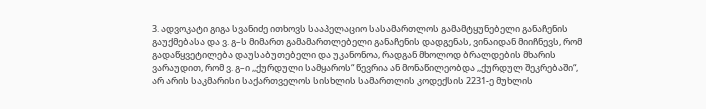3. ადვოკატი გიგა სვანიძე ითხოვს სააპელაციო სასამართლოს გამამტყუნებელი განაჩენის გაუქმებასა და ვ. გ–ს მიმართ გამამართლებელი განაჩენის დადგენას, ვინაიდან მიიჩნევს, რომ გადაწყვეტილება დაუსაბუთებელი და უკანონოა, რადგან მხოლოდ ბრალდების მხარის ვარაუდით, რომ ვ. გ–ი ,,ქურდული სამყაროს“ წევრია ან მონაწილეობდა ,,ქურდულ შეკრებაში“, არ არის საკმარისი საქართველოს სისხლის სამართლის კოდექსის 2231-ე მუხლის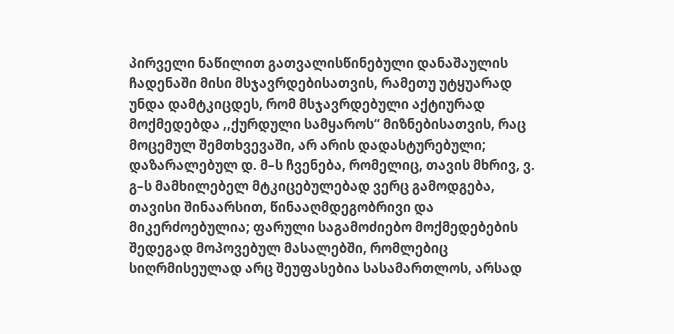პირველი ნაწილით გათვალისწინებული დანაშაულის ჩადენაში მისი მსჯავრდებისათვის, რამეთუ უტყუარად უნდა დამტკიცდეს, რომ მსჯავრდებული აქტიურად მოქმედებდა ,,ქურდული სამყაროს“ მიზნებისათვის, რაც მოცემულ შემთხვევაში, არ არის დადასტურებული; დაზარალებულ დ. მ–ს ჩვენება, რომელიც, თავის მხრივ, ვ. გ–ს მამხილებელ მტკიცებულებად ვერც გამოდგება, თავისი შინაარსით, წინააღმდეგობრივი და მიკერძოებულია; ფარული საგამოძიებო მოქმედებების შედეგად მოპოვებულ მასალებში, რომლებიც სიღრმისეულად არც შეუფასებია სასამართლოს, არსად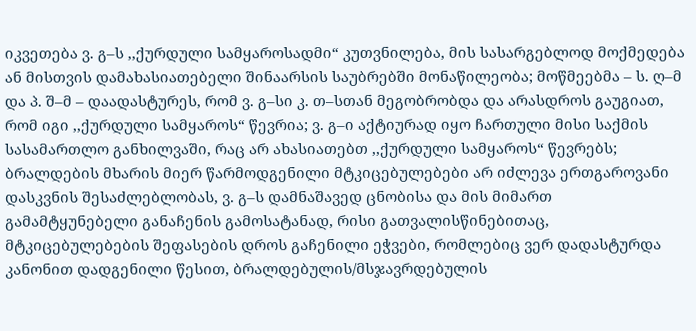იკვეთება ვ. გ–ს ,,ქურდული სამყაროსადმი“ კუთვნილება, მის სასარგებლოდ მოქმედება ან მისთვის დამახასიათებელი შინაარსის საუბრებში მონაწილეობა; მოწმეებმა – ს. ღ–მ და პ. შ–მ – დაადასტურეს, რომ ვ. გ–სი კ. თ–სთან მეგობრობდა და არასდროს გაუგიათ, რომ იგი ,,ქურდული სამყაროს“ წევრია; ვ. გ–ი აქტიურად იყო ჩართული მისი საქმის სასამართლო განხილვაში, რაც არ ახასიათებთ ,,ქურდული სამყაროს“ წევრებს; ბრალდების მხარის მიერ წარმოდგენილი მტკიცებულებები არ იძლევა ერთგაროვანი დასკვნის შესაძლებლობას, ვ. გ–ს დამნაშავედ ცნობისა და მის მიმართ გამამტყუნებელი განაჩენის გამოსატანად, რისი გათვალისწინებითაც, მტკიცებულებების შეფასების დროს გაჩენილი ეჭვები, რომლებიც ვერ დადასტურდა კანონით დადგენილი წესით, ბრალდებულის/მსჯავრდებულის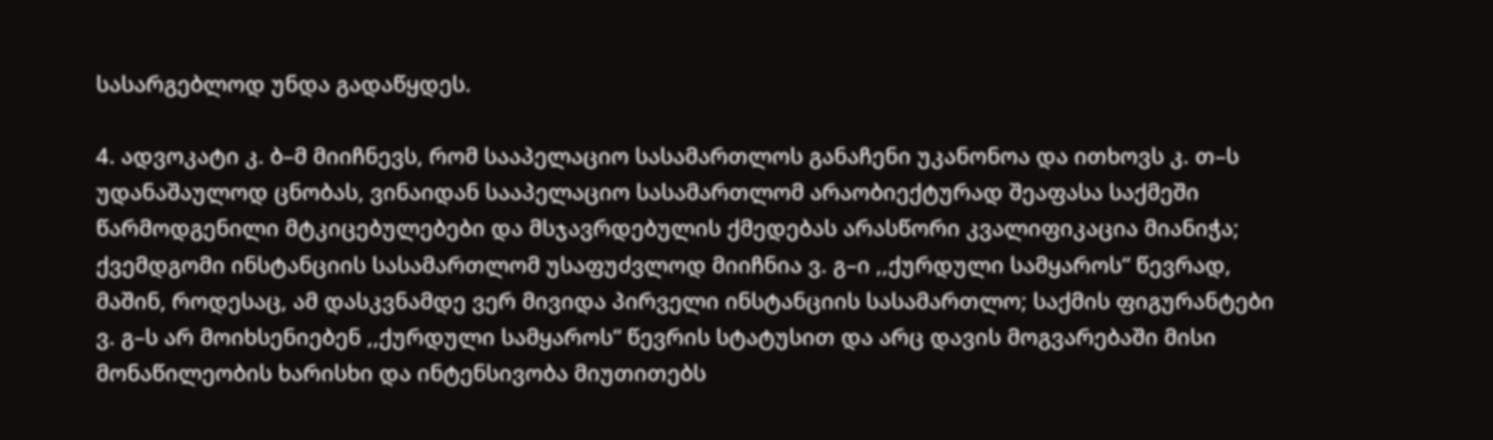სასარგებლოდ უნდა გადაწყდეს.

4. ადვოკატი კ. ბ–მ მიიჩნევს, რომ სააპელაციო სასამართლოს განაჩენი უკანონოა და ითხოვს კ. თ–ს უდანაშაულოდ ცნობას, ვინაიდან სააპელაციო სასამართლომ არაობიექტურად შეაფასა საქმეში წარმოდგენილი მტკიცებულებები და მსჯავრდებულის ქმედებას არასწორი კვალიფიკაცია მიანიჭა; ქვემდგომი ინსტანციის სასამართლომ უსაფუძვლოდ მიიჩნია ვ. გ–ი ,,ქურდული სამყაროს“ წევრად, მაშინ, როდესაც, ამ დასკვნამდე ვერ მივიდა პირველი ინსტანციის სასამართლო; საქმის ფიგურანტები ვ. გ–ს არ მოიხსენიებენ ,,ქურდული სამყაროს“ წევრის სტატუსით და არც დავის მოგვარებაში მისი მონაწილეობის ხარისხი და ინტენსივობა მიუთითებს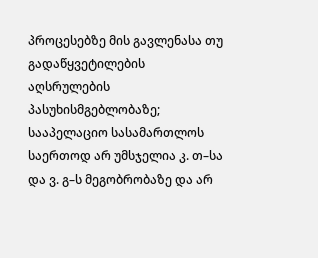პროცესებზე მის გავლენასა თუ გადაწყვეტილების აღსრულების პასუხისმგებლობაზე; სააპელაციო სასამართლოს საერთოდ არ უმსჯელია კ. თ–სა და ვ. გ–ს მეგობრობაზე და არ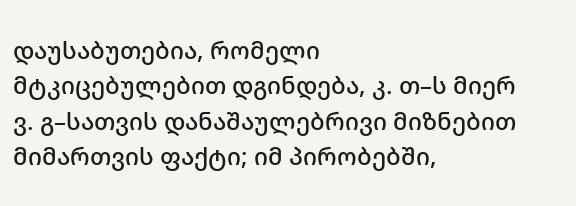დაუსაბუთებია, რომელი მტკიცებულებით დგინდება, კ. თ–ს მიერ ვ. გ–სათვის დანაშაულებრივი მიზნებით მიმართვის ფაქტი; იმ პირობებში,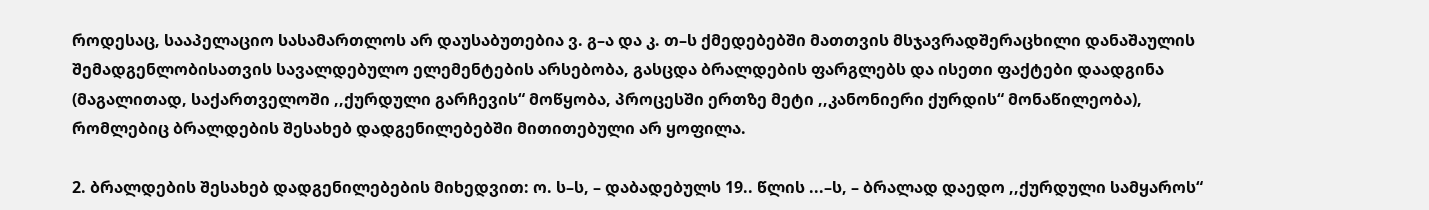როდესაც, სააპელაციო სასამართლოს არ დაუსაბუთებია ვ. გ–ა და კ. თ–ს ქმედებებში მათთვის მსჯავრადშერაცხილი დანაშაულის შემადგენლობისათვის სავალდებულო ელემენტების არსებობა, გასცდა ბრალდების ფარგლებს და ისეთი ფაქტები დაადგინა (მაგალითად, საქართველოში ,,ქურდული გარჩევის“ მოწყობა, პროცესში ერთზე მეტი ,,კანონიერი ქურდის“ მონაწილეობა), რომლებიც ბრალდების შესახებ დადგენილებებში მითითებული არ ყოფილა.

2. ბრალდების შესახებ დადგენილებების მიხედვით: ო. ს–ს, – დაბადებულს 19.. წლის ...–ს, – ბრალად დაედო ,,ქურდული სამყაროს“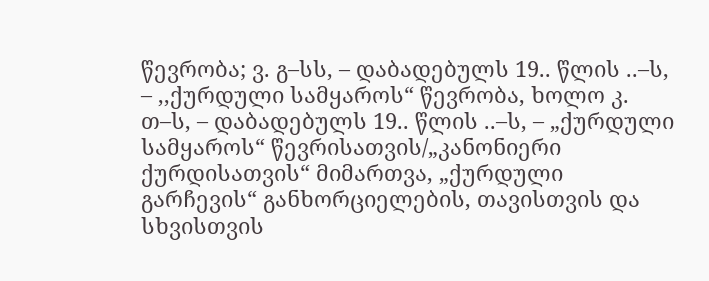წევრობა; ვ. გ–სს, – დაბადებულს 19.. წლის ..–ს, – ,,ქურდული სამყაროს“ წევრობა, ხოლო კ. თ–ს, – დაბადებულს 19.. წლის ..–ს, – „ქურდული სამყაროს“ წევრისათვის/„კანონიერი ქურდისათვის“ მიმართვა, „ქურდული გარჩევის“ განხორციელების, თავისთვის და სხვისთვის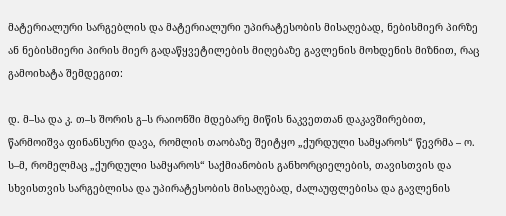მატერიალური სარგებლის და მატერიალური უპირატესობის მისაღებად, ნებისმიერ პირზე ან ნებისმიერი პირის მიერ გადაწყვეტილების მიღებაზე გავლენის მოხდენის მიზნით, რაც გამოიხატა შემდეგით:

დ. მ–სა და კ. თ–ს შორის გ–ს რაიონში მდებარე მიწის ნაკვეთთან დაკავშირებით, წარმოიშვა ფინანსური დავა, რომლის თაობაზე შეიტყო „ქურდული სამყაროს“ წევრმა – ო. ს–მ, რომელმაც „ქურდული სამყაროს“ საქმიანობის განხორციელების, თავისთვის და სხვისთვის სარგებლისა და უპირატესობის მისაღებად, ძალაუფლებისა და გავლენის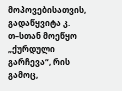მოპოვებისათვის, გადაწყვიტა კ. თ–სთან მოეწყო „ქურდული გარჩევა“, რის გამოც,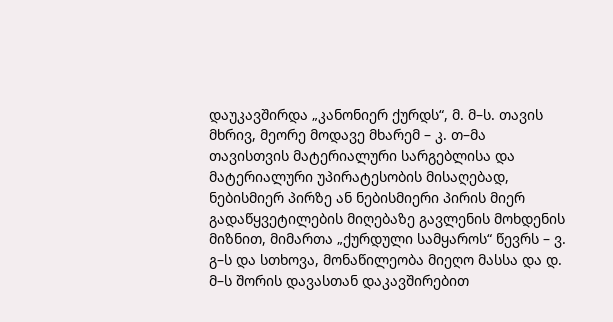დაუკავშირდა „კანონიერ ქურდს“, მ. მ–ს. თავის მხრივ, მეორე მოდავე მხარემ – კ. თ–მა თავისთვის მატერიალური სარგებლისა და მატერიალური უპირატესობის მისაღებად, ნებისმიერ პირზე ან ნებისმიერი პირის მიერ გადაწყვეტილების მიღებაზე გავლენის მოხდენის მიზნით, მიმართა „ქურდული სამყაროს“ წევრს – ვ. გ–ს და სთხოვა, მონაწილეობა მიეღო მასსა და დ. მ–ს შორის დავასთან დაკავშირებით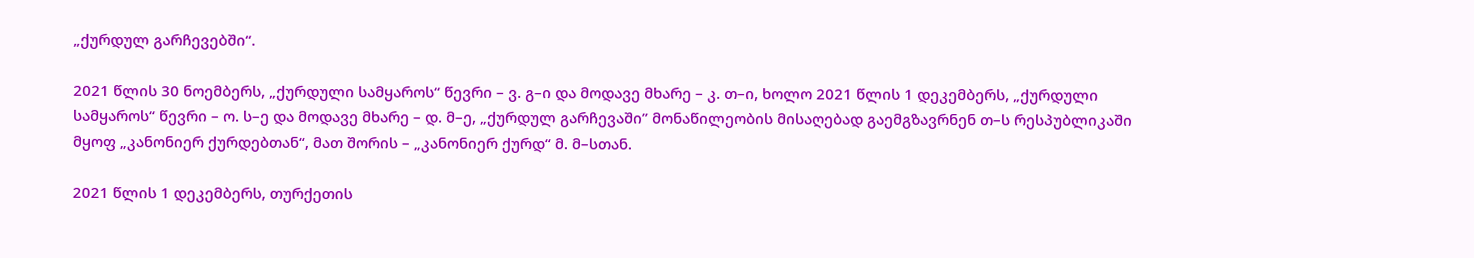„ქურდულ გარჩევებში“.

2021 წლის 30 ნოემბერს, „ქურდული სამყაროს“ წევრი – ვ. გ–ი და მოდავე მხარე – კ. თ–ი, ხოლო 2021 წლის 1 დეკემბერს, „ქურდული სამყაროს“ წევრი – ო. ს–ე და მოდავე მხარე – დ. მ–ე, „ქურდულ გარჩევაში” მონაწილეობის მისაღებად გაემგზავრნენ თ–ს რესპუბლიკაში მყოფ „კანონიერ ქურდებთან“, მათ შორის – „კანონიერ ქურდ“ მ. მ–სთან.

2021 წლის 1 დეკემბერს, თურქეთის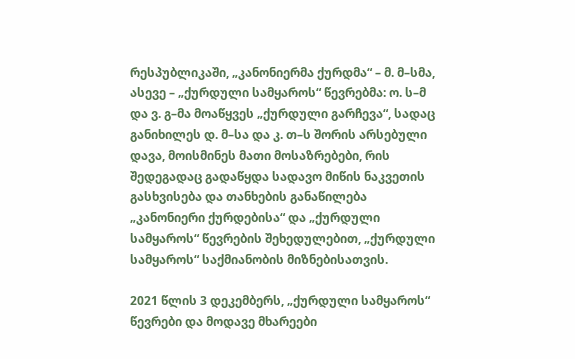რესპუბლიკაში, „კანონიერმა ქურდმა“ – მ. მ–სმა, ასევე – „ქურდული სამყაროს“ წევრებმა: ო. ს–მ და ვ. გ–მა მოაწყვეს „ქურდული გარჩევა“, სადაც განიხილეს დ. მ–სა და კ. თ–ს შორის არსებული დავა, მოისმინეს მათი მოსაზრებები, რის შედეგადაც გადაწყდა სადავო მიწის ნაკვეთის გასხვისება და თანხების განაწილება „კანონიერი ქურდებისა“ და „ქურდული სამყაროს“ წევრების შეხედულებით, „ქურდული სამყაროს“ საქმიანობის მიზნებისათვის.

2021 წლის 3 დეკემბერს, „ქურდული სამყაროს“ წევრები და მოდავე მხარეები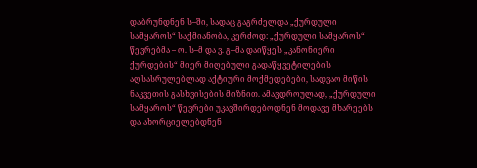დაბრუნდნენ ს–ში, სადაც გაგრძელდა „ქურდული სამყაროს“ საქმიანობა, კერძოდ: „ქურდული სამყაროს“ წევრებმა – ო. ს–მ და ვ. გ–მა დაიწყეს „კანონიერი ქურდების“ მიერ მიღებული გადაწყვეტილების აღსასრულებლად აქტიური მოქმედებები, სადვაო მიწის ნაკვეთის გასხვისების მიზნით. ამავდროულად, „ქურდული სამყაროს“ წევრები უკავშირდებოდნენ მოდავე მხარეებს და ახორციელებდნენ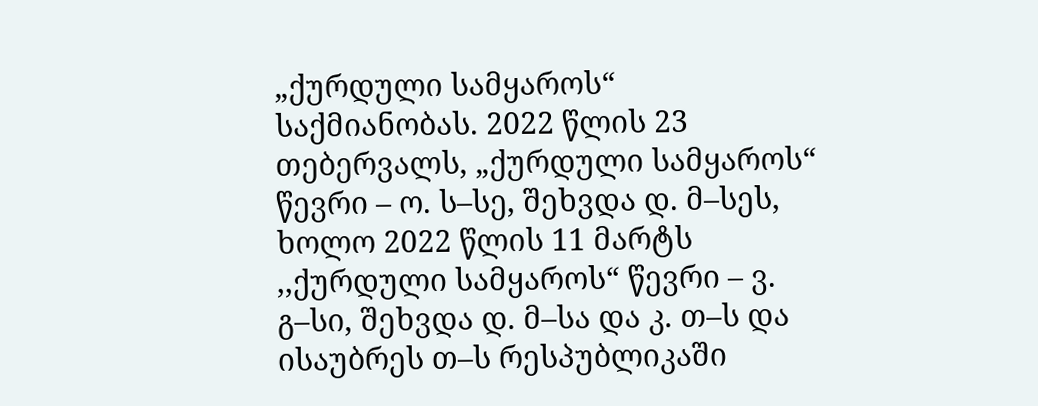„ქურდული სამყაროს“ საქმიანობას. 2022 წლის 23 თებერვალს, „ქურდული სამყაროს“ წევრი – ო. ს–სე, შეხვდა დ. მ–სეს, ხოლო 2022 წლის 11 მარტს ,,ქურდული სამყაროს“ წევრი – ვ. გ–სი, შეხვდა დ. მ–სა და კ. თ–ს და ისაუბრეს თ–ს რესპუბლიკაში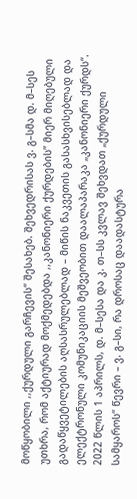მოწყობილი ,,ქურდული გარჩევის“ შესახებ. შეხვედრისას ვ. გ–სმა დ. მ–სეს უთხრა, რომ აქტიურად მოქმედებდა ,,კანონიერი ქურდების” მიერ მიღებული გადაწყვეტილების აღსასრულებლად – მიწის ნაკვეთის გასასხვისებლად და ელექტრონული კომუნიკაციის მეშვეობით დაალაპარაკა „კანონიერი ქურდს“. 2022 წლის 1 აპრილს, დ. მ–სესა და კ. თ–სს კვლავ შეხვდათ „ქურდული სამყაროს“ წევრი – ვ. გ–სი, რა დროსაც დაადასტურა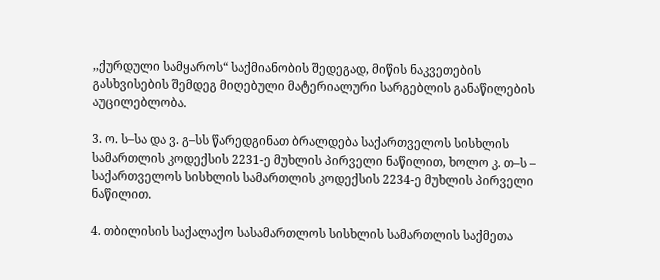,,ქურდული სამყაროს“ საქმიანობის შედეგად, მიწის ნაკვეთების გასხვისების შემდეგ მიღებული მატერიალური სარგებლის განაწილების აუცილებლობა.

3. ო. ს–სა და ვ. გ–სს წარედგინათ ბრალდება საქართველოს სისხლის სამართლის კოდექსის 2231-ე მუხლის პირველი ნაწილით, ხოლო კ. თ–ს – საქართველოს სისხლის სამართლის კოდექსის 2234-ე მუხლის პირველი ნაწილით.

4. თბილისის საქალაქო სასამართლოს სისხლის სამართლის საქმეთა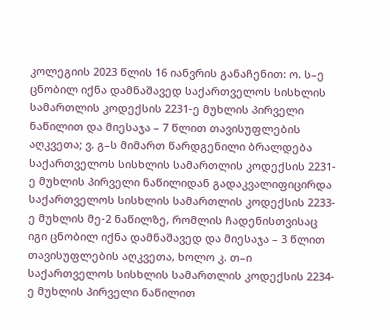კოლეგიის 2023 წლის 16 იანვრის განაჩენით: ო. ს–ე ცნობილ იქნა დამნაშავედ საქართველოს სისხლის სამართლის კოდექსის 2231-ე მუხლის პირველი ნაწილით და მიესაჯა – 7 წლით თავისუფლების აღკვეთა; ვ. გ–ს მიმართ წარდგენილი ბრალდება საქართველოს სისხლის სამართლის კოდექსის 2231-ე მუხლის პირველი ნაწილიდან გადაკვალიფიცირდა საქართველოს სისხლის სამართლის კოდექსის 2233-ე მუხლის მე-2 ნაწილზე, რომლის ჩადენისთვისაც იგი ცნობილ იქნა დამნაშავედ და მიესაჯა – 3 წლით თავისუფლების აღკვეთა, ხოლო კ. თ–ი საქართველოს სისხლის სამართლის კოდექსის 2234-ე მუხლის პირველი ნაწილით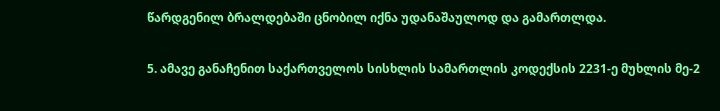წარდგენილ ბრალდებაში ცნობილ იქნა უდანაშაულოდ და გამართლდა.

5. ამავე განაჩენით საქართველოს სისხლის სამართლის კოდექსის 2231-ე მუხლის მე-2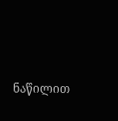ნაწილით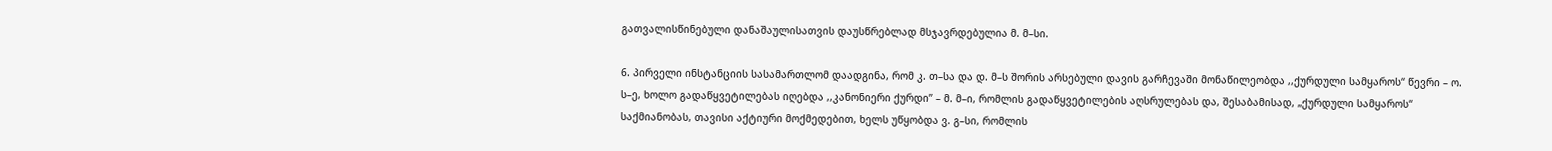გათვალისწინებული დანაშაულისათვის დაუსწრებლად მსჯავრდებულია მ. მ–სი.

6. პირველი ინსტანციის სასამართლომ დაადგინა, რომ კ. თ–სა და დ. მ–ს შორის არსებული დავის გარჩევაში მონაწილეობდა ,,ქურდული სამყაროს“ წევრი – ო. ს–ე, ხოლო გადაწყვეტილებას იღებდა ,,კანონიერი ქურდი’’ – მ. მ–ი, რომლის გადაწყვეტილების აღსრულებას და, შესაბამისად, „ქურდული სამყაროს“ საქმიანობას, თავისი აქტიური მოქმედებით, ხელს უწყობდა ვ. გ–სი, რომლის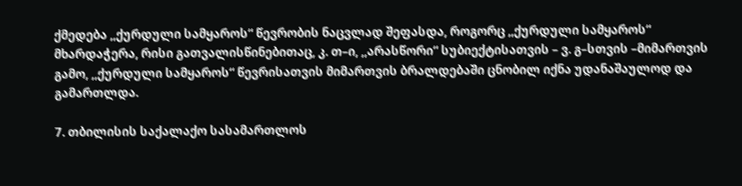ქმედება ,,ქურდული სამყაროს“ წევრობის ნაცვლად შეფასდა, როგორც ,,ქურდული სამყაროს“ მხარდაჭერა, რისი გათვალისწინებითაც, კ. თ–ი, ,,არასწორი“ სუბიექტისათვის – ვ. გ–სთვის –მიმართვის გამო, ,,ქურდული სამყაროს“ წევრისათვის მიმართვის ბრალდებაში ცნობილ იქნა უდანაშაულოდ და გამართლდა.

7. თბილისის საქალაქო სასამართლოს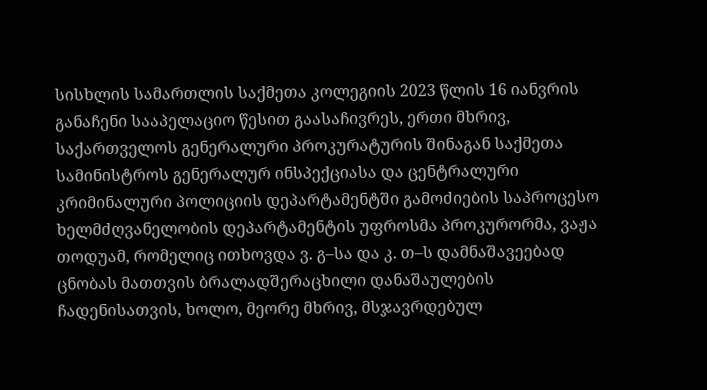სისხლის სამართლის საქმეთა კოლეგიის 2023 წლის 16 იანვრის განაჩენი სააპელაციო წესით გაასაჩივრეს, ერთი მხრივ, საქართველოს გენერალური პროკურატურის შინაგან საქმეთა სამინისტროს გენერალურ ინსპექციასა და ცენტრალური კრიმინალური პოლიციის დეპარტამენტში გამოძიების საპროცესო ხელმძღვანელობის დეპარტამენტის უფროსმა პროკურორმა, ვაჟა თოდუამ, რომელიც ითხოვდა ვ. გ–სა და კ. თ–ს დამნაშავეებად ცნობას მათთვის ბრალადშერაცხილი დანაშაულების ჩადენისათვის, ხოლო, მეორე მხრივ, მსჯავრდებულ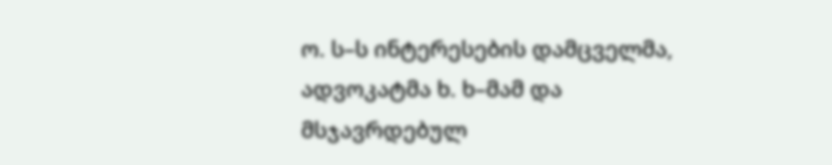ო. ს–ს ინტერესების დამცველმა, ადვოკატმა ხ. ხ–მამ და მსჯავრდებულ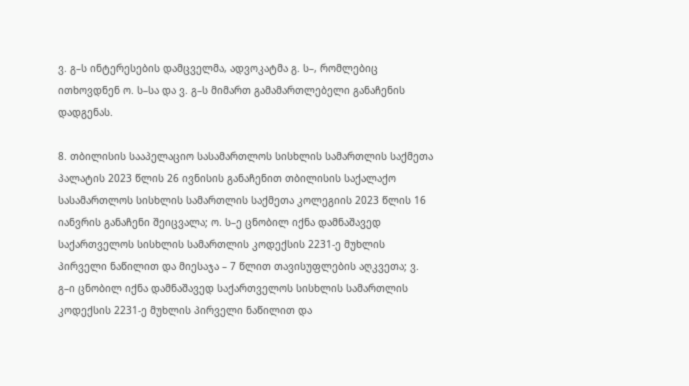ვ. გ–ს ინტერესების დამცველმა, ადვოკატმა გ. ს–, რომლებიც ითხოვდნენ ო. ს–სა და ვ. გ–ს მიმართ გამამართლებელი განაჩენის დადგენას.

8. თბილისის სააპელაციო სასამართლოს სისხლის სამართლის საქმეთა პალატის 2023 წლის 26 ივნისის განაჩენით თბილისის საქალაქო სასამართლოს სისხლის სამართლის საქმეთა კოლეგიის 2023 წლის 16 იანვრის განაჩენი შეიცვალა; ო. ს–ე ცნობილ იქნა დამნაშავედ საქართველოს სისხლის სამართლის კოდექსის 2231-ე მუხლის პირველი ნაწილით და მიესაჯა – 7 წლით თავისუფლების აღკვეთა; ვ. გ–ი ცნობილ იქნა დამნაშავედ საქართველოს სისხლის სამართლის კოდექსის 2231-ე მუხლის პირველი ნაწილით და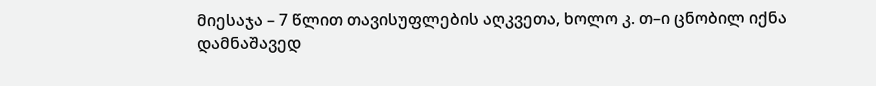მიესაჯა – 7 წლით თავისუფლების აღკვეთა, ხოლო კ. თ–ი ცნობილ იქნა დამნაშავედ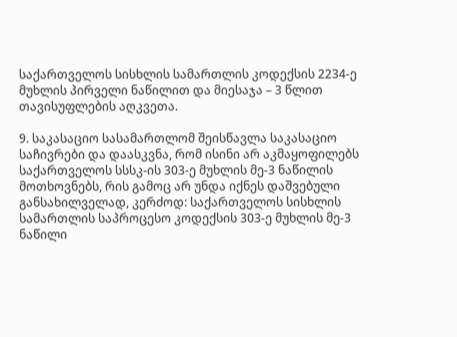საქართველოს სისხლის სამართლის კოდექსის 2234-ე მუხლის პირველი ნაწილით და მიესაჯა – 3 წლით თავისუფლების აღკვეთა.

9. საკასაციო სასამართლომ შეისწავლა საკასაციო საჩივრები და დაასკვნა, რომ ისინი არ აკმაყოფილებს საქართველოს სსსკ-ის 303-ე მუხლის მე-3 ნაწილის მოთხოვნებს, რის გამოც არ უნდა იქნეს დაშვებული განსახილველად, კერძოდ: საქართველოს სისხლის სამართლის საპროცესო კოდექსის 303-ე მუხლის მე-3 ნაწილი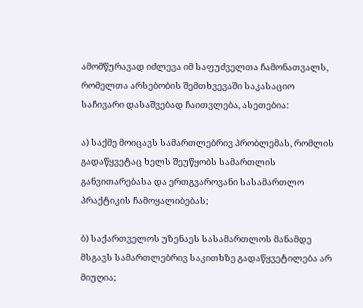ამომწურავად იძლევა იმ საფუძველთა ჩამონათვალს, რომელთა არსებობის შემთხვევაში საკასაციო საჩივარი დასაშვებად ჩაითვლება, ასეთებია:

ა) საქმე მოიცავს სამართლებრივ პრობლემას, რომლის გადაწყვეტაც ხელს შეუწყობს სამართლის განვითარებასა და ერთგვაროვანი სასამართლო პრაქტიკის ჩამოყალიბებას;

ბ) საქართველოს უზენაეს სასამართლოს მანამდე მსგავს სამართლებრივ საკითხზე გადაწყვეტილება არ მიუღია;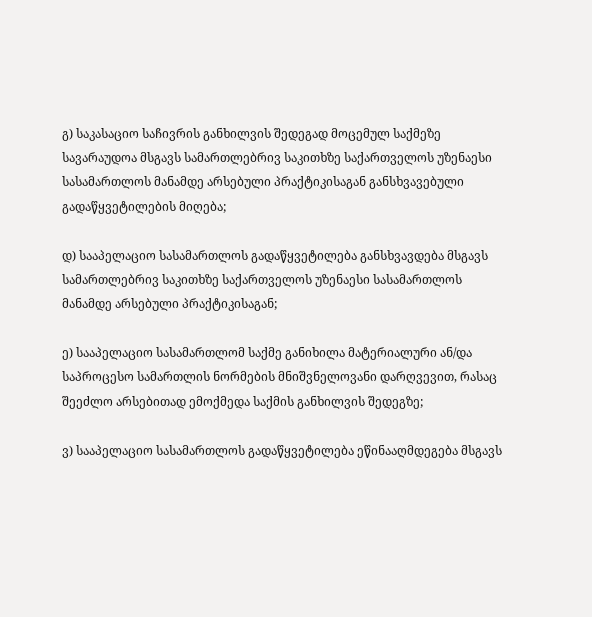გ) საკასაციო საჩივრის განხილვის შედეგად მოცემულ საქმეზე სავარაუდოა მსგავს სამართლებრივ საკითხზე საქართველოს უზენაესი სასამართლოს მანამდე არსებული პრაქტიკისაგან განსხვავებული გადაწყვეტილების მიღება;

დ) სააპელაციო სასამართლოს გადაწყვეტილება განსხვავდება მსგავს სამართლებრივ საკითხზე საქართველოს უზენაესი სასამართლოს მანამდე არსებული პრაქტიკისაგან;

ე) სააპელაციო სასამართლომ საქმე განიხილა მატერიალური ან/და საპროცესო სამართლის ნორმების მნიშვნელოვანი დარღვევით, რასაც შეეძლო არსებითად ემოქმედა საქმის განხილვის შედეგზე;

ვ) სააპელაციო სასამართლოს გადაწყვეტილება ეწინააღმდეგება მსგავს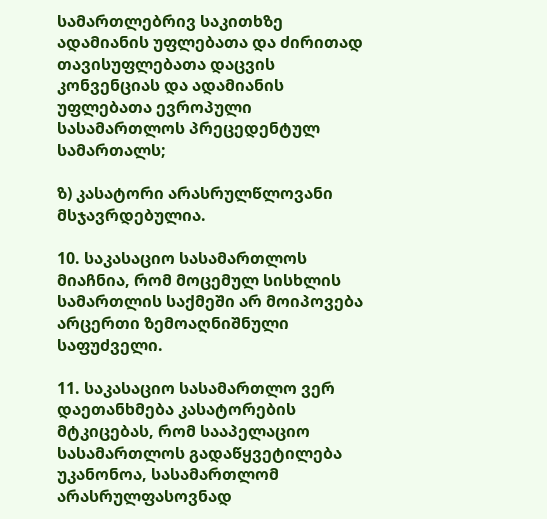სამართლებრივ საკითხზე ადამიანის უფლებათა და ძირითად თავისუფლებათა დაცვის კონვენციას და ადამიანის უფლებათა ევროპული სასამართლოს პრეცედენტულ სამართალს;

ზ) კასატორი არასრულწლოვანი მსჯავრდებულია.

10. საკასაციო სასამართლოს მიაჩნია, რომ მოცემულ სისხლის სამართლის საქმეში არ მოიპოვება არცერთი ზემოაღნიშნული საფუძველი.

11. საკასაციო სასამართლო ვერ დაეთანხმება კასატორების მტკიცებას, რომ სააპელაციო სასამართლოს გადაწყვეტილება უკანონოა, სასამართლომ არასრულფასოვნად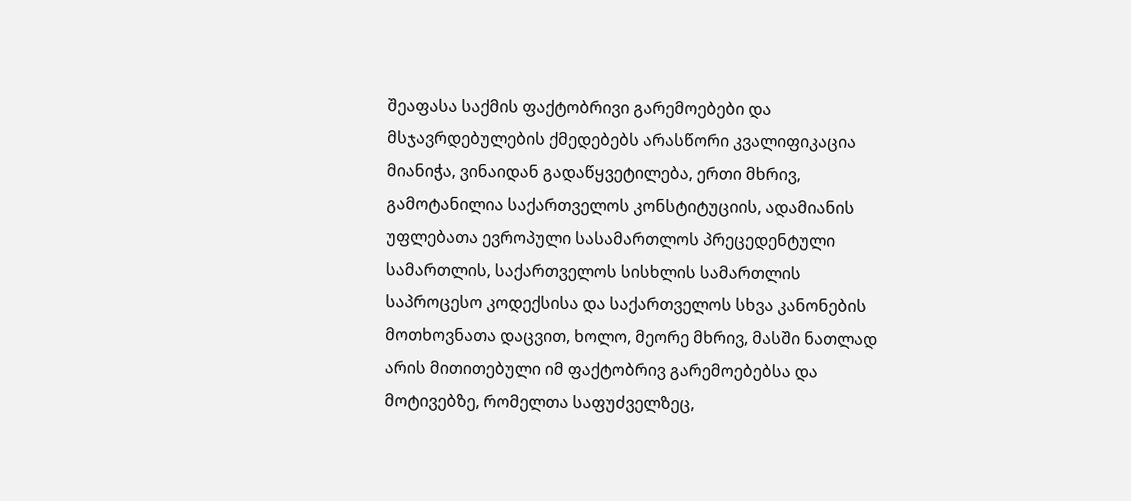შეაფასა საქმის ფაქტობრივი გარემოებები და მსჯავრდებულების ქმედებებს არასწორი კვალიფიკაცია მიანიჭა, ვინაიდან გადაწყვეტილება, ერთი მხრივ, გამოტანილია საქართველოს კონსტიტუციის, ადამიანის უფლებათა ევროპული სასამართლოს პრეცედენტული სამართლის, საქართველოს სისხლის სამართლის საპროცესო კოდექსისა და საქართველოს სხვა კანონების მოთხოვნათა დაცვით, ხოლო, მეორე მხრივ, მასში ნათლად არის მითითებული იმ ფაქტობრივ გარემოებებსა და მოტივებზე, რომელთა საფუძველზეც,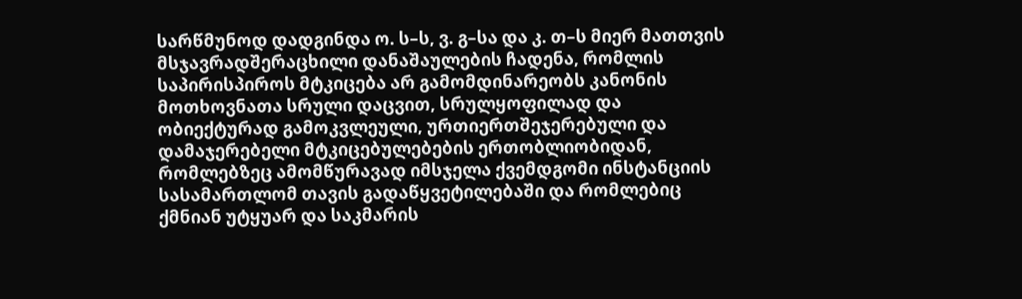სარწმუნოდ დადგინდა ო. ს–ს, ვ. გ–სა და კ. თ–ს მიერ მათთვის მსჯავრადშერაცხილი დანაშაულების ჩადენა, რომლის საპირისპიროს მტკიცება არ გამომდინარეობს კანონის მოთხოვნათა სრული დაცვით, სრულყოფილად და ობიექტურად გამოკვლეული, ურთიერთშეჯერებული და დამაჯერებელი მტკიცებულებების ერთობლიობიდან, რომლებზეც ამომწურავად იმსჯელა ქვემდგომი ინსტანციის სასამართლომ თავის გადაწყვეტილებაში და რომლებიც ქმნიან უტყუარ და საკმარის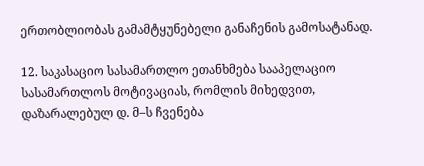ერთობლიობას გამამტყუნებელი განაჩენის გამოსატანად.

12. საკასაციო სასამართლო ეთანხმება სააპელაციო სასამართლოს მოტივაციას, რომლის მიხედვით, დაზარალებულ დ. მ–ს ჩვენება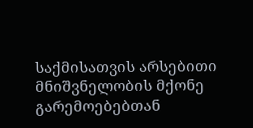საქმისათვის არსებითი მნიშვნელობის მქონე გარემოებებთან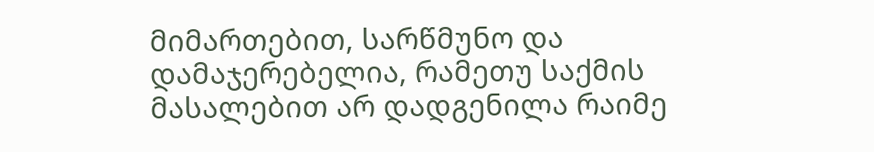მიმართებით, სარწმუნო და დამაჯერებელია, რამეთუ საქმის მასალებით არ დადგენილა რაიმე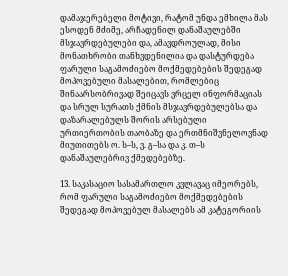დამაჯერებელი მოტივი, რატომ უნდა ემხილა მას ესოდენ მძიმე, არჩადენილ დანაშაულებში მსჯავრდებულები და, ამავდროულად, მისი მონათხრობი თანხვდენილია და დასტურდება ფარული საგამოძიებო მოქმედებების შედეგად მოპოვებული მასალებით, რომლებიც შინაარსობრივად შეიცავს ვრცელ ინფორმაციას და სრულ სურათს ქმნის მსჯავრდებულებსა და დაზარალებულს შორის არსებული ურთიერთობის თაობაზე და ერთმნიშვნელოვნად მიუთითებს ო. ს–ს, ვ. გ–სა და კ. თ–ს დანაშაულებრივ ქმედებებზე.

13. საკასაციო სასამართლო კვლავაც იმეორებს, რომ ფარული საგამოძიებო მოქმედებების შედეგად მოპოვებულ მასალებს ამ კატეგორიის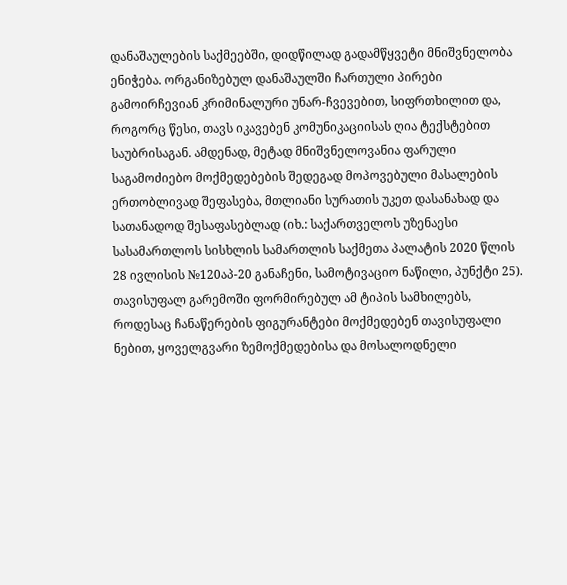დანაშაულების საქმეებში, დიდწილად გადამწყვეტი მნიშვნელობა ენიჭება. ორგანიზებულ დანაშაულში ჩართული პირები გამოირჩევიან კრიმინალური უნარ-ჩვევებით, სიფრთხილით და, როგორც წესი, თავს იკავებენ კომუნიკაციისას ღია ტექსტებით საუბრისაგან. ამდენად, მეტად მნიშვნელოვანია ფარული საგამოძიებო მოქმედებების შედეგად მოპოვებული მასალების ერთობლივად შეფასება, მთლიანი სურათის უკეთ დასანახად და სათანადოდ შესაფასებლად (იხ.: საქართველოს უზენაესი სასამართლოს სისხლის სამართლის საქმეთა პალატის 2020 წლის 28 ივლისის №120აპ-20 განაჩენი, სამოტივაციო ნაწილი, პუნქტი 25). თავისუფალ გარემოში ფორმირებულ ამ ტიპის სამხილებს, როდესაც ჩანაწერების ფიგურანტები მოქმედებენ თავისუფალი ნებით, ყოველგვარი ზემოქმედებისა და მოსალოდნელი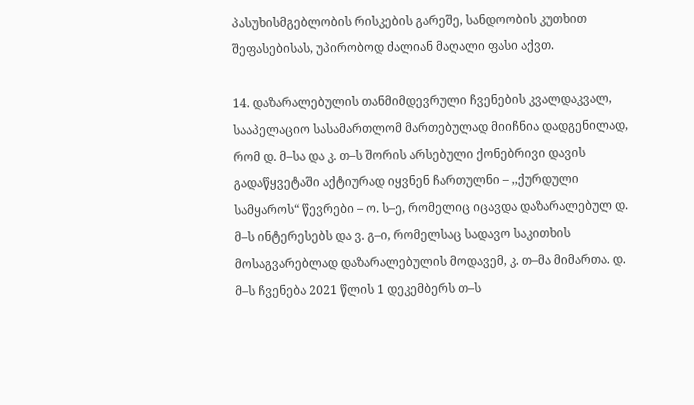პასუხისმგებლობის რისკების გარეშე, სანდოობის კუთხით შეფასებისას, უპირობოდ ძალიან მაღალი ფასი აქვთ.

14. დაზარალებულის თანმიმდევრული ჩვენების კვალდაკვალ, სააპელაციო სასამართლომ მართებულად მიიჩნია დადგენილად, რომ დ. მ–სა და კ. თ–ს შორის არსებული ქონებრივი დავის გადაწყვეტაში აქტიურად იყვნენ ჩართულნი – ,,ქურდული სამყაროს“ წევრები – ო. ს–ე, რომელიც იცავდა დაზარალებულ დ. მ–ს ინტერესებს და ვ. გ–ი, რომელსაც სადავო საკითხის მოსაგვარებლად დაზარალებულის მოდავემ, კ. თ–მა მიმართა. დ. მ–ს ჩვენება 2021 წლის 1 დეკემბერს თ–ს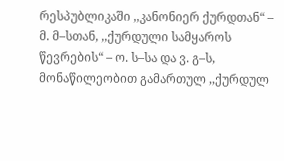რესპუბლიკაში ,,კანონიერ ქურდთან“ – მ. მ–სთან, ,,ქურდული სამყაროს წევრების“ – ო. ს–სა და ვ. გ–ს, მონაწილეობით გამართულ ,,ქურდულ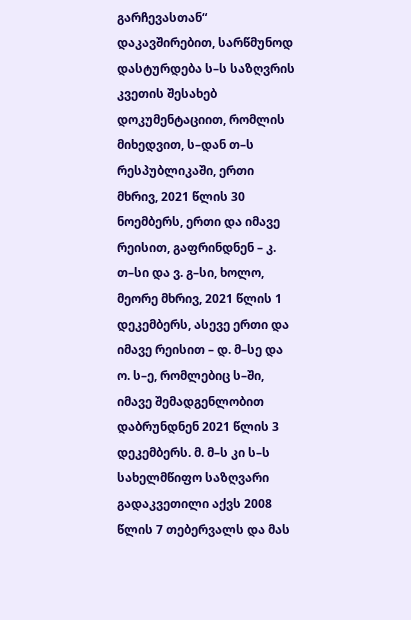გარჩევასთან“ დაკავშირებით, სარწმუნოდ დასტურდება ს–ს საზღვრის კვეთის შესახებ დოკუმენტაციით, რომლის მიხედვით, ს–დან თ–ს რესპუბლიკაში, ერთი მხრივ, 2021 წლის 30 ნოემბერს, ერთი და იმავე რეისით, გაფრინდნენ – კ. თ–სი და ვ. გ–სი, ხოლო, მეორე მხრივ, 2021 წლის 1 დეკემბერს, ასევე ერთი და იმავე რეისით – დ. მ–სე და ო. ს–ე, რომლებიც ს–ში, იმავე შემადგენლობით დაბრუნდნენ 2021 წლის 3 დეკემბერს. მ. მ–ს კი ს–ს სახელმწიფო საზღვარი გადაკვეთილი აქვს 2008 წლის 7 თებერვალს და მას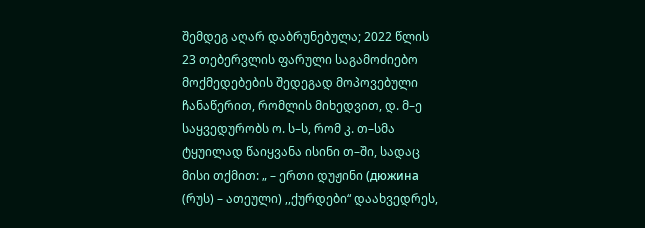შემდეგ აღარ დაბრუნებულა; 2022 წლის 23 თებერვლის ფარული საგამოძიებო მოქმედებების შედეგად მოპოვებული ჩანაწერით, რომლის მიხედვით, დ. მ–ე საყვედურობს ო. ს–ს, რომ კ. თ–სმა ტყუილად წაიყვანა ისინი თ–ში, სადაც მისი თქმით: „ – ერთი დუჟინი (дюжина (რუს) – ათეული) ,,ქურდები“ დაახვედრეს,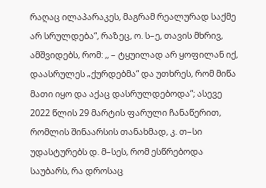რაღაც ილაპარაკეს, მაგრამ რეალურად საქმე არ სრულდება“, რაზეც, ო. ს–ე, თავის მხრივ, ამშვიდებს, რომ: ,, – ტყუილად არ ყოფილან იქ, დაასრულეს „ქურდებმა“ და უთხრეს, რომ მიწა მათი იყო და აქაც დასრულდებოდა“; ასევე 2022 წლის 29 მარტის ფარული ჩანაწერით, რომლის შინაარსის თანახმად, კ. თ–სი უდასტურებს დ. მ–სეს, რომ ესწრებოდა საუბარს, რა დროსაც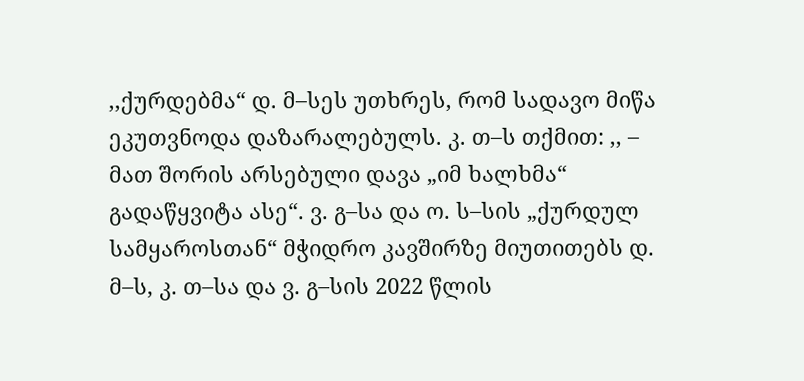,,ქურდებმა“ დ. მ–სეს უთხრეს, რომ სადავო მიწა ეკუთვნოდა დაზარალებულს. კ. თ–ს თქმით: ,, – მათ შორის არსებული დავა „იმ ხალხმა“ გადაწყვიტა ასე“. ვ. გ–სა და ო. ს–სის „ქურდულ სამყაროსთან“ მჭიდრო კავშირზე მიუთითებს დ. მ–ს, კ. თ–სა და ვ. გ–სის 2022 წლის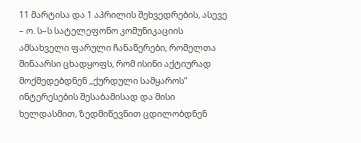11 მარტისა და 1 აპრილის შეხვედრების, ასევე – ო. ს–ს სატელეფონო კომუნიკაციის ამსახველი ფარული ჩანაწერები, რომელთა შინაარსი ცხადყოფს, რომ ისინი აქტიურად მოქმედებდნენ ,,ქურდული სამყაროს“ ინტერესების შესაბამისად და მისი ხელდასმით, ზედმიწევნით ცდილობდნენ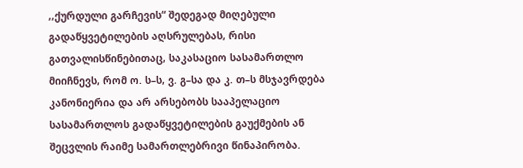,,ქურდული გარჩევის“ შედეგად მიღებული გადაწყვეტილების აღსრულებას, რისი გათვალისწინებითაც, საკასაციო სასამართლო მიიჩნევს, რომ ო. ს–ს, ვ. გ–სა და კ. თ–ს მსჯავრდება კანონიერია და არ არსებობს სააპელაციო სასამართლოს გადაწყვეტილების გაუქმების ან შეცვლის რაიმე სამართლებრივი წინაპირობა.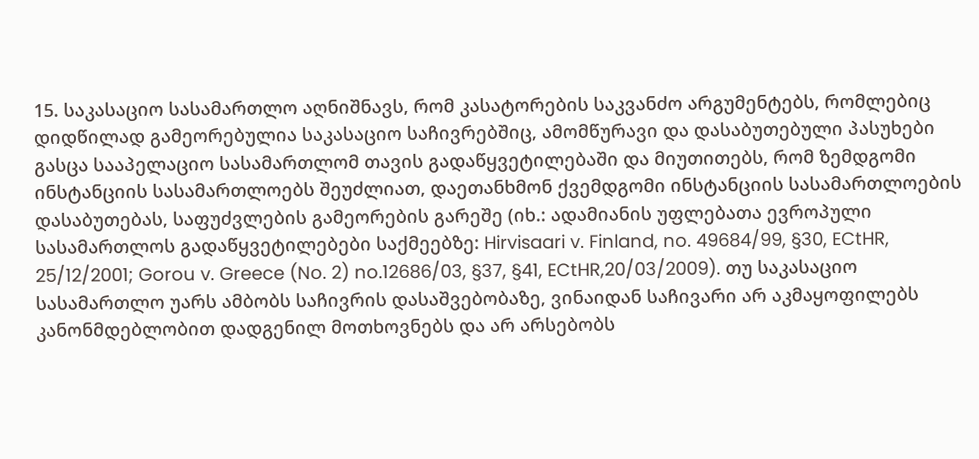15. საკასაციო სასამართლო აღნიშნავს, რომ კასატორების საკვანძო არგუმენტებს, რომლებიც დიდწილად გამეორებულია საკასაციო საჩივრებშიც, ამომწურავი და დასაბუთებული პასუხები გასცა სააპელაციო სასამართლომ თავის გადაწყვეტილებაში და მიუთითებს, რომ ზემდგომი ინსტანციის სასამართლოებს შეუძლიათ, დაეთანხმონ ქვემდგომი ინსტანციის სასამართლოების დასაბუთებას, საფუძვლების გამეორების გარეშე (იხ.: ადამიანის უფლებათა ევროპული სასამართლოს გადაწყვეტილებები საქმეებზე: Hirvisaari v. Finland, no. 49684/99, §30, ECtHR, 25/12/2001; Gorou v. Greece (No. 2) no.12686/03, §37, §41, ECtHR,20/03/2009). თუ საკასაციო სასამართლო უარს ამბობს საჩივრის დასაშვებობაზე, ვინაიდან საჩივარი არ აკმაყოფილებს კანონმდებლობით დადგენილ მოთხოვნებს და არ არსებობს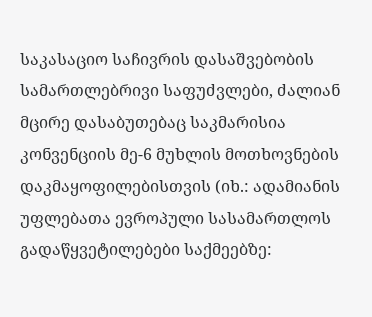საკასაციო საჩივრის დასაშვებობის სამართლებრივი საფუძვლები, ძალიან მცირე დასაბუთებაც საკმარისია კონვენციის მე-6 მუხლის მოთხოვნების დაკმაყოფილებისთვის (იხ.: ადამიანის უფლებათა ევროპული სასამართლოს გადაწყვეტილებები საქმეებზე: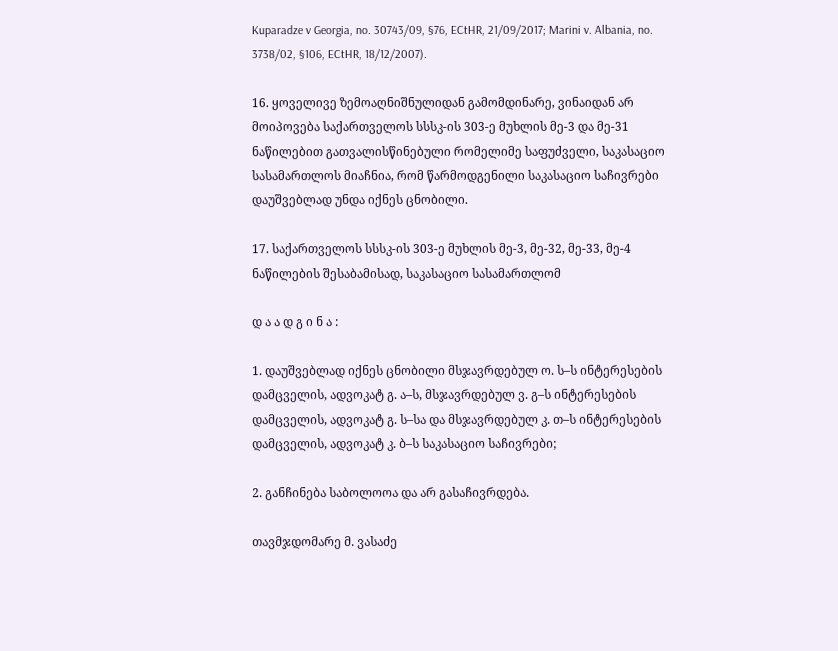Kuparadze v Georgia, no. 30743/09, §76, ECtHR, 21/09/2017; Marini v. Albania, no. 3738/02, §106, ECtHR, 18/12/2007).

16. ყოველივე ზემოაღნიშნულიდან გამომდინარე, ვინაიდან არ მოიპოვება საქართველოს სსსკ-ის 303-ე მუხლის მე-3 და მე-31 ნაწილებით გათვალისწინებული რომელიმე საფუძველი, საკასაციო სასამართლოს მიაჩნია, რომ წარმოდგენილი საკასაციო საჩივრები დაუშვებლად უნდა იქნეს ცნობილი.

17. საქართველოს სსსკ-ის 303-ე მუხლის მე-3, მე-32, მე-33, მე-4 ნაწილების შესაბამისად, საკასაციო სასამართლომ

დ ა ა დ გ ი ნ ა :

1. დაუშვებლად იქნეს ცნობილი მსჯავრდებულ ო. ს–ს ინტერესების დამცველის, ადვოკატ გ. ა–ს, მსჯავრდებულ ვ. გ–ს ინტერესების დამცველის, ადვოკატ გ. ს–სა და მსჯავრდებულ კ. თ–ს ინტერესების დამცველის, ადვოკატ კ. ბ–ს საკასაციო საჩივრები;

2. განჩინება საბოლოოა და არ გასაჩივრდება.

თავმჯდომარე მ. ვასაძე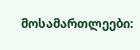მოსამართლეები: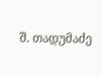შ. თადუმაძე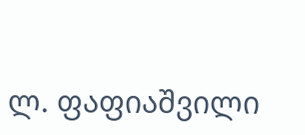ლ. ფაფიაშვილი